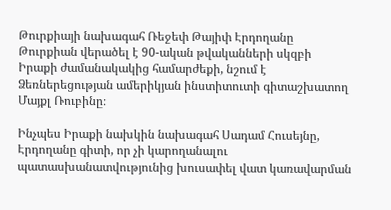Թուրքիայի նախագահ Ռեջեփ Թայիփ Էրդողանը Թուրքիան վերածել է 90-ական թվականների սկզբի Իրաքի ժամանակակից համարժեքի, նշում է Ձեռներեցության ամերիկյան ինստիտուտի գիտաշխատող Մայքլ Ռուբինը։

Ինչպես Իրաքի նախկին նախագահ Սադամ Հուսեյնը, Էրդողանը գիտի, որ չի կարողանալու պատասխանատվությունից խուսափել վատ կառավարման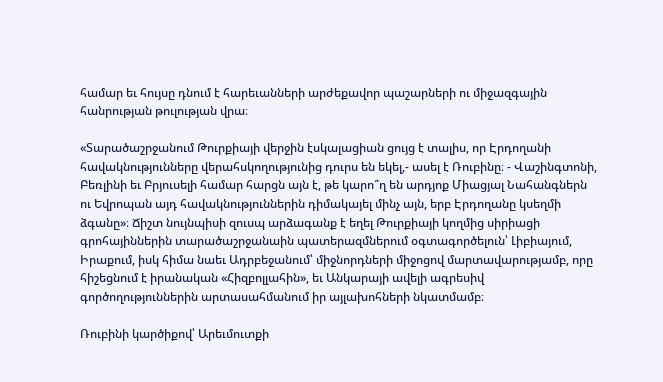համար եւ հույսը դնում է հարեւանների արժեքավոր պաշարների ու միջազգային հանրության թուլության վրա։

«Տարածաշրջանում Թուրքիայի վերջին էսկալացիան ցույց է տալիս, որ Էրդողանի հավակնությունները վերահսկողությունից դուրս են եկել,- ասել է Ռուբինը։ - Վաշինգտոնի, Բեռլինի եւ Բրյուսելի համար հարցն այն է, թե կարո՞ղ են արդյոք Միացյալ Նահանգներն ու Եվրոպան այդ հավակնություններին դիմակայել մինչ այն, երբ Էրդողանը կսեղմի ձգանը»։ Ճիշտ նույնպիսի զուսպ արձագանք է եղել Թուրքիայի կողմից սիրիացի գրոհայիններին տարածաշրջանաին պատերազմներում օգտագործելուն՝ Լիբիայում, Իրաքում, իսկ հիմա նաեւ Ադրբեջանում՝ միջնորդների միջոցով մարտավարությամբ, որը հիշեցնում է իրանական «Հիզբոլլահին», եւ Անկարայի ավելի ագրեսիվ գործողություններին արտասահմանում իր այլախոհների նկատմամբ։

Ռուբինի կարծիքով՝ Արեւմուտքի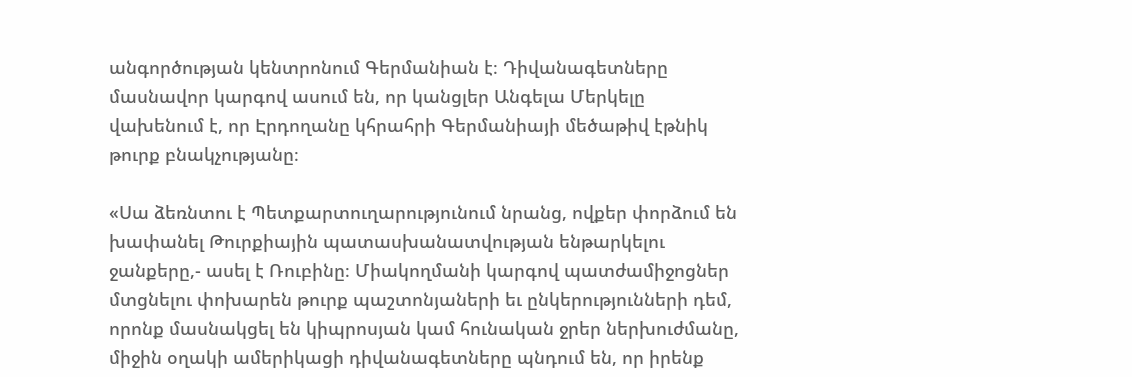անգործության կենտրոնում Գերմանիան է։ Դիվանագետները մասնավոր կարգով ասում են, որ կանցլեր Անգելա Մերկելը վախենում է, որ Էրդողանը կհրահրի Գերմանիայի մեծաթիվ էթնիկ թուրք բնակչությանը։

«Սա ձեռնտու է Պետքարտուղարությունում նրանց, ովքեր փորձում են խափանել Թուրքիային պատասխանատվության ենթարկելու ջանքերը,- ասել է Ռուբինը։ Միակողմանի կարգով պատժամիջոցներ մտցնելու փոխարեն թուրք պաշտոնյաների եւ ընկերությունների դեմ, որոնք մասնակցել են կիպրոսյան կամ հունական ջրեր ներխուժմանը, միջին օղակի ամերիկացի դիվանագետները պնդում են, որ իրենք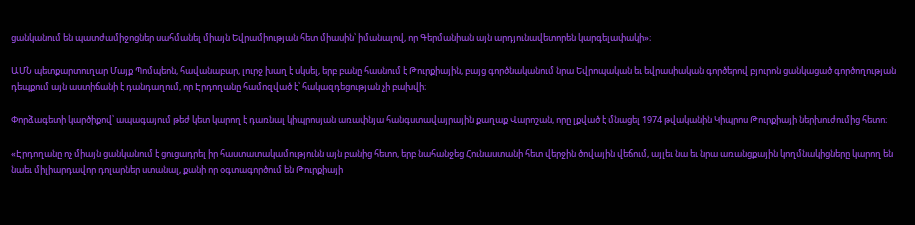ցանկանում են պատժամիջոցներ սահմանել միայն Եվրամիության հետ միասին՝ իմանալով, որ Գերմանիան այն արդյունավետորեն կարգելափակի»։

ԱՄՆ պետքարտուղար Մայք Պոմպեոն, հավանաբար, լուրջ խաղ է սկսել, երբ բանը հասնում է Թուրքիային, բայց գործնականում նրա Եվրոպական եւ եվրասիական գործերով բյուրոն ցանկացած գործողության դեպքում այն աստիճանի է դանդաղում, որ Էրդողանը համոզված է՝ հակազդեցության չի բախվի։

Փորձագետի կարծիքով՝ ապագայում թեժ կետ կարող է դառնալ կիպրոսյան առափնյա հանգստավայրային քաղաք Վարոշան, որը լքված է մնացել 1974 թվականին Կիպրոս Թուրքիայի ներխուժումից հետո։

«Էրդողանը ոչ միայն ցանկանում է ցուցադրել իր հաստատակամությունն այն բանից հետո, երբ նահանջեց Հունաստանի հետ վերջին ծովային վեճում, այլեւ նա եւ նրա առանցքային կողմնակիցները կարող են նաեւ միլիարդավոր դոլարներ ստանալ, քանի որ օգտագործում են Թուրքիայի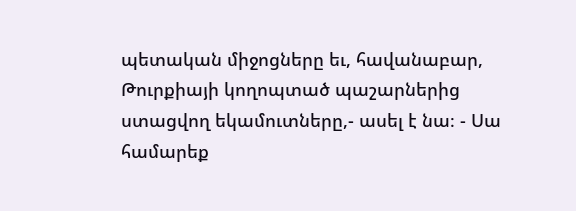պետական միջոցները եւ, հավանաբար, Թուրքիայի կողոպտած պաշարներից ստացվող եկամուտները,- ասել է նա։ - Սա համարեք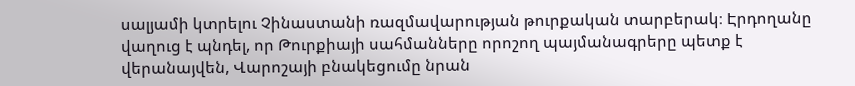սալյամի կտրելու Չինաստանի ռազմավարության թուրքական տարբերակ։ Էրդողանը վաղուց է պնդել, որ Թուրքիայի սահմանները որոշող պայմանագրերը պետք է վերանայվեն, Վարոշայի բնակեցումը նրան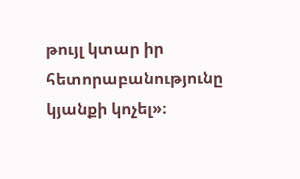թույլ կտար իր հետորաբանությունը կյանքի կոչել»։